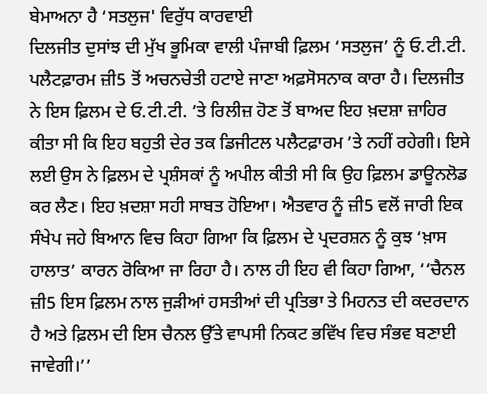ਬੇਮਾਅਨਾ ਹੈ ‘ਸਤਲੁਜ' ਵਿਰੁੱਧ ਕਾਰਵਾਈ
ਦਿਲਜੀਤ ਦੁਸਾਂਝ ਦੀ ਮੁੱਖ ਭੂਮਿਕਾ ਵਾਲੀ ਪੰਜਾਬੀ ਫ਼ਿਲਮ ‘ਸਤਲੁਜ’ ਨੂੰ ਓ.ਟੀ.ਟੀ. ਪਲੈਟਫ਼ਾਰਮ ਜ਼ੀ5 ਤੋਂ ਅਚਨਚੇਤੀ ਹਟਾਏ ਜਾਣਾ ਅਫ਼ਸੋਸਨਾਕ ਕਾਰਾ ਹੈ। ਦਿਲਜੀਤ ਨੇ ਇਸ ਫ਼ਿਲਮ ਦੇ ਓ.ਟੀ.ਟੀ. ’ਤੇ ਰਿਲੀਜ਼ ਹੋਣ ਤੋਂ ਬਾਅਦ ਇਹ ਖ਼ਦਸ਼ਾ ਜ਼ਾਹਿਰ ਕੀਤਾ ਸੀ ਕਿ ਇਹ ਬਹੁਤੀ ਦੇਰ ਤਕ ਡਿਜੀਟਲ ਪਲੈਟਫ਼ਾਰਮ ’ਤੇ ਨਹੀਂ ਰਹੇਗੀ। ਇਸੇ ਲਈ ਉਸ ਨੇ ਫ਼ਿਲਮ ਦੇ ਪ੍ਰਸ਼ੰਸਕਾਂ ਨੂੰ ਅਪੀਲ ਕੀਤੀ ਸੀ ਕਿ ਉਹ ਫ਼ਿਲਮ ਡਾਊਨਲੋਡ ਕਰ ਲੈਣ। ਇਹ ਖ਼ਦਸ਼ਾ ਸਹੀ ਸਾਬਤ ਹੋਇਆ। ਐਤਵਾਰ ਨੂੰ ਜ਼ੀ5 ਵਲੋਂ ਜਾਰੀ ਇਕ ਸੰਖੇਪ ਜਹੇ ਬਿਆਨ ਵਿਚ ਕਿਹਾ ਗਿਆ ਕਿ ਫ਼ਿਲਮ ਦੇ ਪ੍ਰਦਰਸ਼ਨ ਨੂੰ ਕੁਝ ‘ਖ਼ਾਸ ਹਾਲਾਤ’ ਕਾਰਨ ਰੋਕਿਆ ਜਾ ਰਿਹਾ ਹੈ। ਨਾਲ ਹੀ ਇਹ ਵੀ ਕਿਹਾ ਗਿਆ, ‘‘ਚੈਨਲ ਜ਼ੀ5 ਇਸ ਫ਼ਿਲਮ ਨਾਲ ਜੁੜੀਆਂ ਹਸਤੀਆਂ ਦੀ ਪ੍ਰਤਿਭਾ ਤੇ ਮਿਹਨਤ ਦੀ ਕਦਰਦਾਨ ਹੈ ਅਤੇ ਫ਼ਿਲਮ ਦੀ ਇਸ ਚੈਨਲ ਉੱਤੇ ਵਾਪਸੀ ਨਿਕਟ ਭਵਿੱਖ ਵਿਚ ਸੰਭਵ ਬਣਾਈ ਜਾਵੇਗੀ।’’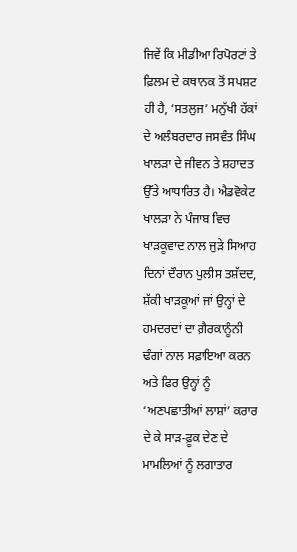ਜਿਵੇਂ ਕਿ ਮੀਡੀਆ ਰਿਪੋਰਟਾਂ ਤੇ ਫ਼ਿਲਮ ਦੇ ਕਥਾਨਕ ਤੋਂ ਸਪਸ਼ਟ ਹੀ ਹੈ, ‘ਸਤਲੁਜ’ ਮਨੁੱਖੀ ਹੱਕਾਂ ਦੇ ਅਲੰਬਰਦਾਰ ਜਸਵੰਤ ਸਿੰਘ ਖਾਲੜਾ ਦੇ ਜੀਵਨ ਤੇ ਸ਼ਹਾਦਤ ਉੱਤੇ ਆਧਾਰਿਤ ਹੈ। ਐਡਵੋਕੇਟ ਖਾਲੜਾ ਨੇ ਪੰਜਾਬ ਵਿਚ ਖਾੜਕੂਵਾਦ ਨਾਲ ਜੁੜੇ ਸਿਆਹ ਦਿਨਾਂ ਦੌਰਾਨ ਪੁਲੀਸ ਤਸ਼ੱਦਦ, ਸ਼ੱਕੀ ਖਾੜਕੂਆਂ ਜਾਂ ਉਨ੍ਹਾਂ ਦੇ ਹਮਦਰਦਾਂ ਦਾ ਗ਼ੈਰਕਾਨੂੰਨੀ ਢੰਗਾਂ ਨਾਲ ਸਫ਼ਾਇਆ ਕਰਨ ਅਤੇ ਫਿਰ ਉਨ੍ਹਾਂ ਨੂੰ ‘ਅਣਪਛਾਤੀਆਂ ਲਾਸ਼ਾਂ’ ਕਰਾਰ ਦੇ ਕੇ ਸਾੜ-ਫ਼ੂਕ ਦੇਣ ਦੇ ਮਾਮਲਿਆਂ ਨੂੰ ਲਗਾਤਾਰ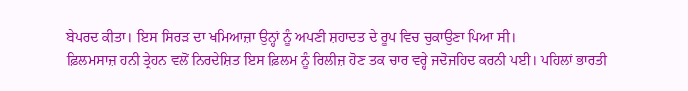ਬੇਪਰਦ ਕੀਤਾ। ਇਸ ਸਿਰੜ ਦਾ ਖਮਿਆਜ਼ਾ ਉਨ੍ਹਾਂ ਨੂੰ ਅਪਣੀ ਸ਼ਹਾਦਤ ਦੇ ਰੂਪ ਵਿਚ ਚੁਕਾਉਣਾ ਪਿਆ ਸੀ।
ਫ਼ਿਲਮਸਾਜ਼ ਹਨੀ ਤ੍ਰੇਹਨ ਵਲੋਂ ਨਿਰਦੇਸ਼ਿਤ ਇਸ ਫ਼ਿਲਮ ਨੂੰ ਰਿਲੀਜ਼ ਹੋਣ ਤਕ ਚਾਰ ਵਰ੍ਹੇ ਜਦੋਜਹਿਦ ਕਰਨੀ ਪਈ। ਪਹਿਲਾਂ ਭਾਰਤੀ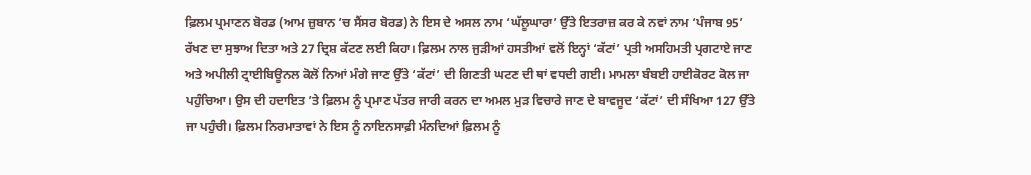ਫ਼ਿਲਮ ਪ੍ਰਮਾਣਨ ਬੋਰਡ (ਆਮ ਜ਼ੁਬਾਨ ’ਚ ਸੈਂਸਰ ਬੋਰਡ) ਨੇ ਇਸ ਦੇ ਅਸਲ ਨਾਮ ‘ਘੱਲੂਘਾਰਾ’ ਉੱਤੇ ਇਤਰਾਜ਼ ਕਰ ਕੇ ਨਵਾਂ ਨਾਮ ‘ਪੰਜਾਬ 95’ ਰੱਖਣ ਦਾ ਸੁਝਾਅ ਦਿਤਾ ਅਤੇ 27 ਦ੍ਰਿਸ਼ ਕੱਟਣ ਲਈ ਕਿਹਾ। ਫ਼ਿਲਮ ਨਾਲ ਜੁੜੀਆਂ ਹਸਤੀਆਂ ਵਲੋਂ ਇਨ੍ਹਾਂ ‘ਕੱਟਾਂ’ ਪ੍ਰਤੀ ਅਸਹਿਮਤੀ ਪ੍ਰਗਟਾਏ ਜਾਣ ਅਤੇ ਅਪੀਲੀ ਟ੍ਰਾਈਬਿਊਨਲ ਕੋਲੋਂ ਨਿਆਂ ਮੰਗੇ ਜਾਣ ਉੱਤੇ ‘ਕੱਟਾਂ’ ਦੀ ਗਿਣਤੀ ਘਟਣ ਦੀ ਥਾਂ ਵਧਦੀ ਗਈ। ਮਾਮਲਾ ਬੰਬਈ ਹਾਈਕੋਰਟ ਕੋਲ ਜਾ ਪਹੁੰਚਿਆ। ਉਸ ਦੀ ਹਦਾਇਤ ’ਤੇ ਫ਼ਿਲਮ ਨੂੰ ਪ੍ਰਮਾਣ ਪੱਤਰ ਜਾਰੀ ਕਰਨ ਦਾ ਅਮਲ ਮੁੜ ਵਿਚਾਰੇ ਜਾਣ ਦੇ ਬਾਵਜੂਦ ‘ਕੱਟਾਂ’ ਦੀ ਸੰਖਿਆ 127 ਉੱਤੇ ਜਾ ਪਹੁੰਚੀ। ਫ਼ਿਲਮ ਨਿਰਮਾਤਾਵਾਂ ਨੇ ਇਸ ਨੂੰ ਨਾਇਨਸਾਫ਼ੀ ਮੰਨਦਿਆਂ ਫ਼ਿਲਮ ਨੂੰ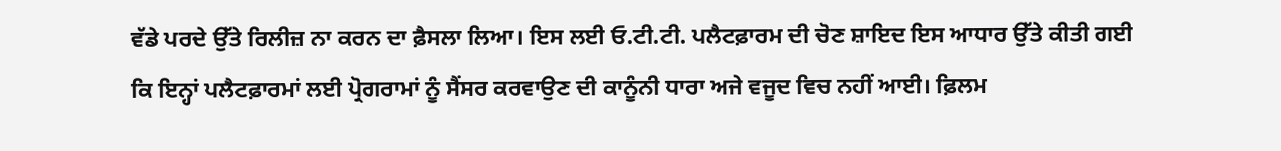ਵੱਡੇ ਪਰਦੇ ਉੱਤੇ ਰਿਲੀਜ਼ ਨਾ ਕਰਨ ਦਾ ਫ਼ੈਸਲਾ ਲਿਆ। ਇਸ ਲਈ ਓ.ਟੀ.ਟੀ. ਪਲੈਟਫ਼ਾਰਮ ਦੀ ਚੋਣ ਸ਼ਾਇਦ ਇਸ ਆਧਾਰ ਉੱਤੇ ਕੀਤੀ ਗਈ ਕਿ ਇਨ੍ਹਾਂ ਪਲੈਟਫ਼ਾਰਮਾਂ ਲਈ ਪ੍ਰੋਗਰਾਮਾਂ ਨੂੰ ਸੈਂਸਰ ਕਰਵਾਉਣ ਦੀ ਕਾਨੂੰਨੀ ਧਾਰਾ ਅਜੇ ਵਜੂਦ ਵਿਚ ਨਹੀਂ ਆਈ। ਫ਼ਿਲਮ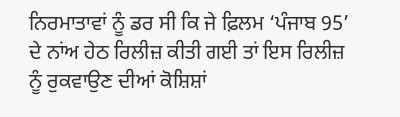ਨਿਰਮਾਤਾਵਾਂ ਨੂੰ ਡਰ ਸੀ ਕਿ ਜੇ ਫ਼ਿਲਮ ‘ਪੰਜਾਬ 95’ ਦੇ ਨਾਂਅ ਹੇਠ ਰਿਲੀਜ਼ ਕੀਤੀ ਗਈ ਤਾਂ ਇਸ ਰਿਲੀਜ਼ ਨੂੰ ਰੁਕਵਾਉਣ ਦੀਆਂ ਕੋਸ਼ਿਸ਼ਾਂ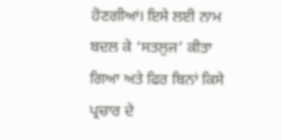ਹੋਣਗੀਆਂ। ਇਸੇ ਲਈ ਨਾਮ ਬਦਲ ਕੇ ‘ਸਤਲੁਜ’ ਕੀਤਾ ਗਿਆ ਅਤੇ ਫਿਰ ਬਿਨਾਂ ਕਿਸੇ ਪ੍ਰਚਾਰ ਦੇ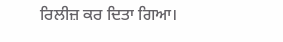ਰਿਲੀਜ਼ ਕਰ ਦਿਤਾ ਗਿਆ।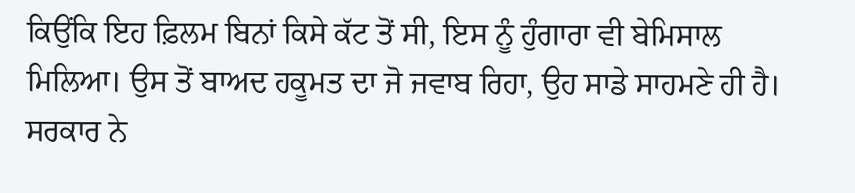ਕਿਉਂਕਿ ਇਹ ਫ਼ਿਲਮ ਬਿਨਾਂ ਕਿਸੇ ਕੱਟ ਤੋਂ ਸੀ, ਇਸ ਨੂੰ ਹੁੰਗਾਰਾ ਵੀ ਬੇਮਿਸਾਲ ਮਿਲਿਆ। ਉਸ ਤੋਂ ਬਾਅਦ ਹਕੂਮਤ ਦਾ ਜੋ ਜਵਾਬ ਰਿਹਾ, ਉਹ ਸਾਡੇ ਸਾਹਮਣੇ ਹੀ ਹੈ।
ਸਰਕਾਰ ਨੇ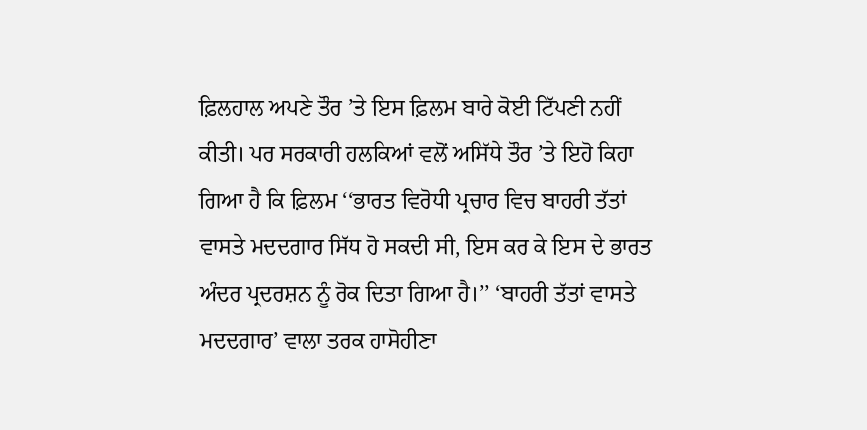ਫ਼ਿਲਹਾਲ ਅਪਣੇ ਤੌਰ ’ਤੇ ਇਸ ਫ਼ਿਲਮ ਬਾਰੇ ਕੋਈ ਟਿੱਪਣੀ ਨਹੀਂ ਕੀਤੀ। ਪਰ ਸਰਕਾਰੀ ਹਲਕਿਆਂ ਵਲੋਂ ਅਸਿੱਧੇ ਤੌਰ ’ਤੇ ਇਹੋ ਕਿਹਾ ਗਿਆ ਹੈ ਕਿ ਫ਼ਿਲਮ ‘‘ਭਾਰਤ ਵਿਰੋਧੀ ਪ੍ਰਚਾਰ ਵਿਚ ਬਾਹਰੀ ਤੱਤਾਂ ਵਾਸਤੇ ਮਦਦਗਾਰ ਸਿੱਧ ਹੋ ਸਕਦੀ ਸੀ, ਇਸ ਕਰ ਕੇ ਇਸ ਦੇ ਭਾਰਤ ਅੰਦਰ ਪ੍ਰਦਰਸ਼ਨ ਨੂੰ ਰੋਕ ਦਿਤਾ ਗਿਆ ਹੈ।’’ ‘ਬਾਹਰੀ ਤੱਤਾਂ ਵਾਸਤੇ ਮਦਦਗਾਰ’ ਵਾਲਾ ਤਰਕ ਹਾਸੋਹੀਣਾ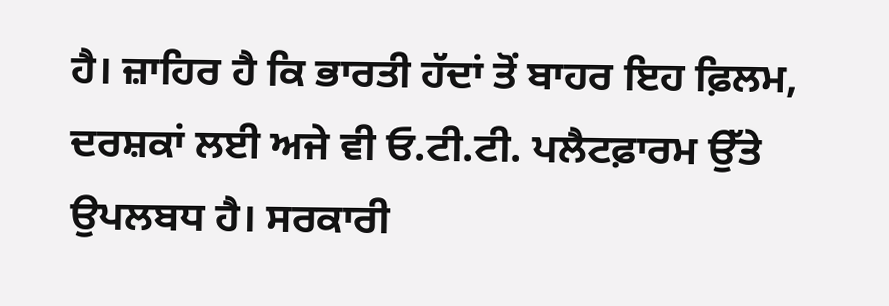ਹੈ। ਜ਼ਾਹਿਰ ਹੈ ਕਿ ਭਾਰਤੀ ਹੱਦਾਂ ਤੋਂ ਬਾਹਰ ਇਹ ਫ਼ਿਲਮ, ਦਰਸ਼ਕਾਂ ਲਈ ਅਜੇ ਵੀ ਓ.ਟੀ.ਟੀ. ਪਲੈਟਫ਼ਾਰਮ ਉੱਤੇ ਉਪਲਬਧ ਹੈ। ਸਰਕਾਰੀ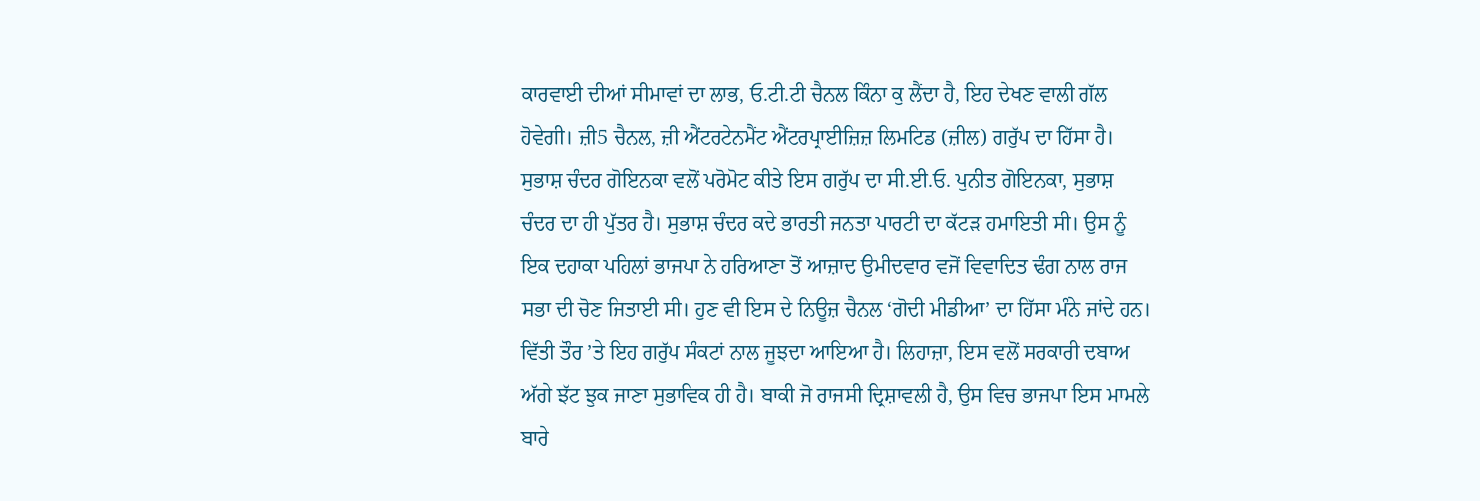ਕਾਰਵਾਈ ਦੀਆਂ ਸੀਮਾਵਾਂ ਦਾ ਲਾਭ, ਓ.ਟੀ.ਟੀ ਚੈਨਲ ਕਿੰਨਾ ਕੁ ਲੈਂਦਾ ਹੈ, ਇਹ ਦੇਖਣ ਵਾਲੀ ਗੱਲ ਹੋਵੇਗੀ। ਜ਼ੀ5 ਚੈਨਲ, ਜ਼ੀ ਐਂਟਰਟੇਨਮੈਂਟ ਐਂਟਰਪ੍ਰਾਈਜ਼ਿਜ਼ ਲਿਮਟਿਡ (ਜ਼ੀਲ) ਗਰੁੱਪ ਦਾ ਹਿੱਸਾ ਹੈ। ਸੁਭਾਸ਼ ਚੰਦਰ ਗੋਇਨਕਾ ਵਲੋਂ ਪਰੋਮੋਟ ਕੀਤੇ ਇਸ ਗਰੁੱਪ ਦਾ ਸੀ.ਈ.ਓ. ਪੁਨੀਤ ਗੋਇਨਕਾ, ਸੁਭਾਸ਼ ਚੰਦਰ ਦਾ ਹੀ ਪੁੱਤਰ ਹੈ। ਸੁਭਾਸ਼ ਚੰਦਰ ਕਦੇ ਭਾਰਤੀ ਜਨਤਾ ਪਾਰਟੀ ਦਾ ਕੱਟੜ ਹਮਾਇਤੀ ਸੀ। ਉਸ ਨੂੰ ਇਕ ਦਹਾਕਾ ਪਹਿਲਾਂ ਭਾਜਪਾ ਨੇ ਹਰਿਆਣਾ ਤੋਂ ਆਜ਼ਾਦ ਉਮੀਦਵਾਰ ਵਜੋਂ ਵਿਵਾਦਿਤ ਢੰਗ ਨਾਲ ਰਾਜ ਸਭਾ ਦੀ ਚੋਣ ਜਿਤਾਈ ਸੀ। ਹੁਣ ਵੀ ਇਸ ਦੇ ਨਿਊਜ਼ ਚੈਨਲ ‘ਗੋਦੀ ਮੀਡੀਆ’ ਦਾ ਹਿੱਸਾ ਮੰਨੇ ਜਾਂਦੇ ਹਨ। ਵਿੱਤੀ ਤੌਰ ’ਤੇ ਇਹ ਗਰੁੱਪ ਸੰਕਟਾਂ ਨਾਲ ਜੂਝਦਾ ਆਇਆ ਹੈ। ਲਿਹਾਜ਼ਾ, ਇਸ ਵਲੋਂ ਸਰਕਾਰੀ ਦਬਾਅ ਅੱਗੇ ਝੱਟ ਝੁਕ ਜਾਣਾ ਸੁਭਾਵਿਕ ਹੀ ਹੈ। ਬਾਕੀ ਜੋ ਰਾਜਸੀ ਦ੍ਰਿਸ਼ਾਵਲੀ ਹੈ, ਉਸ ਵਿਚ ਭਾਜਪਾ ਇਸ ਮਾਮਲੇ ਬਾਰੇ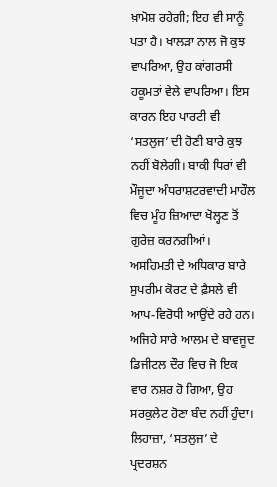ਖ਼ਾਮੋਸ਼ ਰਹੇਗੀ; ਇਹ ਵੀ ਸਾਨੂੰ ਪਤਾ ਹੈ। ਖਾਲੜਾ ਨਾਲ ਜੋ ਕੁਝ ਵਾਪਰਿਆ, ਉਹ ਕਾਂਗਰਸੀ ਹਕੂਮਤਾਂ ਵੇਲੇ ਵਾਪਰਿਆ। ਇਸ ਕਾਰਨ ਇਹ ਪਾਰਟੀ ਵੀ ‘ਸਤਲੁਜ’ ਦੀ ਹੋਣੀ ਬਾਰੇ ਕੁਝ ਨਹੀਂ ਬੋਲੇਗੀ। ਬਾਕੀ ਧਿਰਾਂ ਵੀ ਮੌਜੂਦਾ ਅੰਧਰਾਸ਼ਟਰਵਾਦੀ ਮਾਹੌਲ ਵਿਚ ਮੂੰਹ ਜ਼ਿਆਦਾ ਖੋਲ੍ਹਣ ਤੋਂ ਗੁਰੇਜ਼ ਕਰਨਗੀਆਂ। ਅਸਹਿਮਤੀ ਦੇ ਅਧਿਕਾਰ ਬਾਰੇ ਸੁਪਰੀਮ ਕੋਰਟ ਦੇ ਫ਼ੈਸਲੇ ਵੀ ਆਪ-ਵਿਰੋਧੀ ਆਉਂਦੇ ਰਹੇ ਹਨ। ਅਜਿਹੇ ਸਾਰੇ ਆਲਮ ਦੇ ਬਾਵਜੂਦ ਡਿਜੀਟਲ ਦੌਰ ਵਿਚ ਜੋ ਇਕ ਵਾਰ ਨਸ਼ਰ ਹੋ ਗਿਆ, ਉਹ ਸਰਕੁਲੇਟ ਹੋਣਾ ਬੰਦ ਨਹੀਂ ਹੁੰਦਾ। ਲਿਹਾਜ਼ਾ, ‘ਸਤਲੁਜ’ ਦੇ ਪ੍ਰਦਰਸ਼ਨ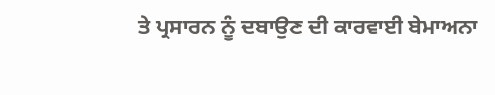ਤੇ ਪ੍ਰਸਾਰਨ ਨੂੰ ਦਬਾਉਣ ਦੀ ਕਾਰਵਾਈ ਬੇਮਾਅਨਾ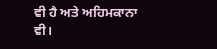ਵੀ ਹੈ ਅਤੇ ਅਹਿਮਕਾਨਾ ਵੀ।